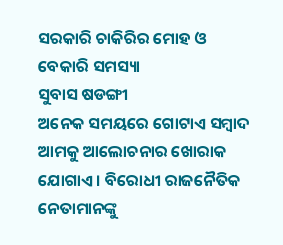ସରକାରି ଚାକିରିର ମୋହ ଓ ବେକାରି ସମସ୍ୟା
ସୁବାସ ଷଡଙ୍ଗୀ
ଅନେକ ସମୟରେ ଗୋଟାଏ ସମ୍ବାଦ ଆମକୁ ଆଲୋଚନାର ଖୋରାକ ଯୋଗାଏ । ବିରୋଧୀ ରାଜନୈତିକ ନେତାମାନଙ୍କୁ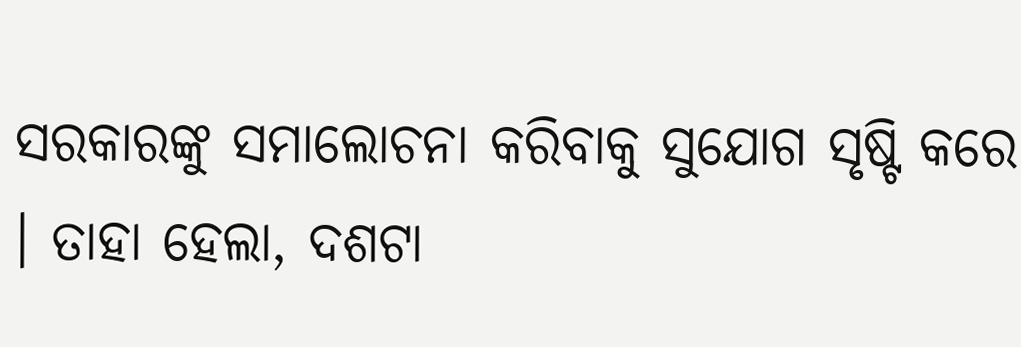ସରକାରଙ୍କୁ ସମାଲୋଚନା କରିବାକୁ ସୁଯୋଗ ସୃଷ୍ଟି କରେ । ତାହା ହେଲା, ଦଶଟା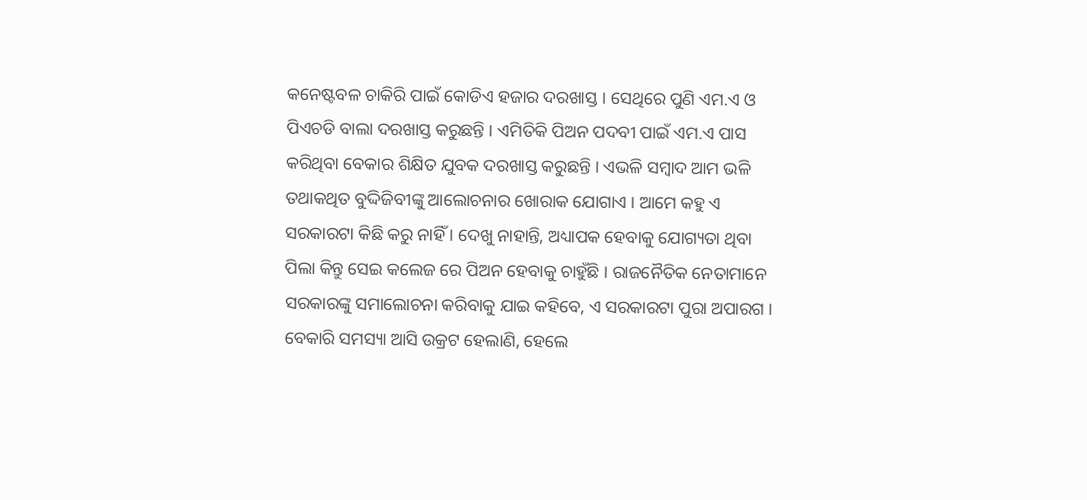କନେଷ୍ଟବଳ ଚାକିରି ପାଇଁ କୋଡିଏ ହଜାର ଦରଖାସ୍ତ । ସେଥିରେ ପୁଣି ଏମ.ଏ ଓ ପିଏଚଡି ବାଲା ଦରଖାସ୍ତ କରୁଛନ୍ତି । ଏମିତିକି ପିଅନ ପଦବୀ ପାଇଁ ଏମ.ଏ ପାସ କରିଥିବା ବେକାର ଶିକ୍ଷିତ ଯୁବକ ଦରଖାସ୍ତ କରୁଛନ୍ତି । ଏଭଳି ସମ୍ବାଦ ଆମ ଭଳି ତଥାକଥିତ ବୁଦ୍ଦିଜିବୀଙ୍କୁ ଆଲୋଚନାର ଖୋରାକ ଯୋଗାଏ । ଆମେ କହୁ ଏ ସରକାରଟା କିଛି କରୁ ନାହିଁ । ଦେଖୁ ନାହାନ୍ତି, ଅଧ୍ୟାପକ ହେବାକୁ ଯୋଗ୍ୟତା ଥିବା ପିଲା କିନ୍ତୁ ସେଇ କଲେଜ ରେ ପିଅନ ହେବାକୁ ଚାହୁଁଛି । ରାଜନୈତିକ ନେତାମାନେ ସରକାରଙ୍କୁ ସମାଲୋଚନା କରିବାକୁ ଯାଇ କହିବେ, ଏ ସରକାରଟା ପୁରା ଅପାରଗ । ବେକାରି ସମସ୍ୟା ଆସି ଉକ୍ରଟ ହେଲାଣି, ହେଲେ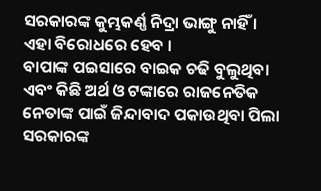ସରକାରଙ୍କ କୁମ୍ଭକର୍ଣ୍ଣ ନିଦ୍ରା ଭାଙ୍ଗୁ ନାହିଁ । ଏହା ବିରୋଧରେ ହେବ ।
ବାପାଙ୍କ ପଇସାରେ ବାଇକ ଚଢି ବୁଲୁଥିବା ଏବଂ କିଛି ଅର୍ଥ ଓ ଟଙ୍କାରେ ରାଜନେତିକ ନେତାଙ୍କ ପାଇଁ ଜିନ୍ଦାବାଦ ପକାଉଥିବା ପିଲା ସରକାରଙ୍କ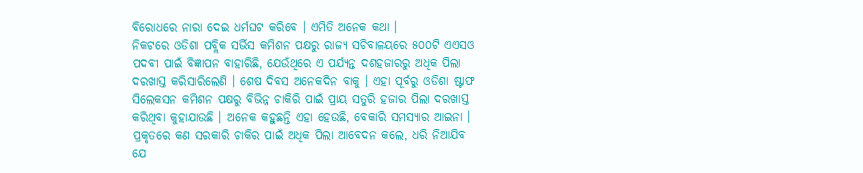ବିରୋଧରେ ନାରା ଦେଇ ଧର୍ମଘଟ କରିବେ । ଏମିତି ଅନେକ କଥା ।
ନିକଟରେ ଓଡିଶା ପବ୍ଲିକ ସର୍ଭିସ କମିଶନ ପକ୍ଷରୁ ରାଜ୍ୟ ସଚିବାଳୟରେ ୫୦୦ଟି ଏଏସଓ ପଦବୀ ପାଇଁ ବିଜ୍ଞାପନ ବାହାରିଛି, ଯେଉଁଥିରେ ଏ ପର୍ଯ୍ୟନ୍ତ ଦଶହଜାରରୁ ଅଧିକ ପିଲା ଦରଖାସ୍ତ କରିସାରିଲେଣି । ଶେଷ ଦିବସ ଅନେକଦିନ ବାକୁ । ଏହା ପୂର୍ବରୁ ଓଡିଶା ଷ୍ଟାଫ ସିଲେକସନ କମିଶନ ପକ୍ଷରୁ ବିଭିନ୍ନ ଚାକିରି ପାଇଁ ପ୍ରାୟ ସତୁରି ହଜାର ପିଲା ଦରଖାସ୍ତ କରିଥିବା କୁହାଯାଉଛି । ଅନେକ କହୁଛନ୍ତି ଏହା ହେଉଛି, ବେକାରି ସମସ୍ୟାର ଆଇନା ।
ପ୍ରକୃତରେ କଣ ସରକାରି ଚାକିର ପାଇଁ ଅଧିକ ପିଲା ଆବେଦନ କଲେ, ଧରି ନିଆଯିବ ଯେ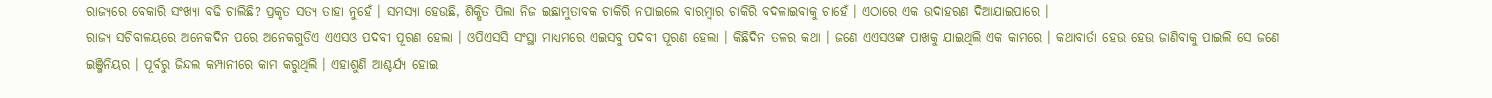ରାଜ୍ୟରେ ବେକାରି ସଂଖ୍ୟା ବଢି ଚାଲିଛି? ପ୍ରକୃତ ସତ୍ୟ ତାହା ନୁହେଁ । ସମସ୍ୟା ହେଉଛି, ଶିକ୍ଷିତ ପିଲା ନିଜ ଇଛାମୁତାବକ ଚାକିରି ନପାଇଲେ ବାରମ୍ବାର ଚାକିରି ବଦଳାଇବାକୁ ଚାହେଁ । ଏଠାରେ ଏକ ଉଦାହରଣ ଦିଆଯାଇପାରେ ।
ରାଜ୍ୟ ସଚିବାଳୟରେ ଅନେକଦିନ ପରେ ଅନେକଗୁଡିଏ ଏଏସଓ ପଦବୀ ପୂରଣ ହେଲା । ଓପିଏସସି ସଂସ୍ଥା ମାଧ୍ୟମରେ ଏଇସବୁ ପଦବୀ ପୂରଣ ହେଲା । କିଛିଦିନ ତଳର କଥା । ଜଣେ ଏଏସଓଙ୍କ ପାଖକୁ ଯାଇଥିଲି ଏକ କାମରେ । କଥାବାର୍ତା ହେଉ ହେଉ ଜାଣିବାକୁ ପାଇଲି ସେ ଜଣେ ଇଞ୍ଜିନିୟର । ପୂର୍ବରୁ ଜିନ୍ଦଲ କମ୍ପାନୀରେ କାମ କରୁଥିଲି । ଏହାଶୁଣି ଆଶ୍ଚର୍ଯ୍ୟ ହୋଇ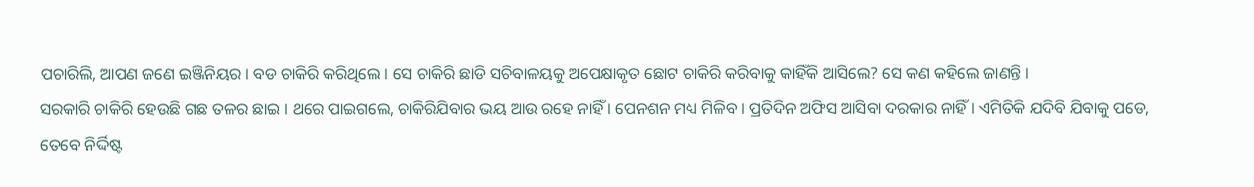ପଚାରିଲି, ଆପଣ ଜଣେ ଇଞ୍ଜିନିୟର । ବଡ ଚାକିରି କରିଥିଲେ । ସେ ଚାକିରି ଛାଡି ସଚିବାଳୟକୁ ଅପେକ୍ଷାକୃତ ଛୋଟ ଚାକିରି କରିବାକୁ କାହିଁକି ଆସିଲେ? ସେ କଣ କହିଲେ ଜାଣନ୍ତି ।
ସରକାରି ଚାକିରି ହେଉଛି ଗଛ ତଳର ଛାଇ । ଥରେ ପାଇଗଲେ, ଚାକିରିଯିବାର ଭୟ ଆଉ ରହେ ନାହିଁ । ପେନଶନ ମଧ୍ୟ ମିଳିବ । ପ୍ରତିଦିନ ଅଫିସ ଆସିବା ଦରକାର ନାହିଁ । ଏମିତିକି ଯଦିବି ଯିବାକୁ ପଡେ, ତେବେ ନିର୍ଦ୍ଦିଷ୍ଟ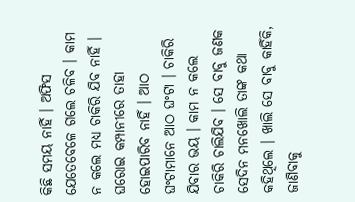କିଛି ସମୟ ନାହିଁ । ଅଫିସ ଯେତେବେଳେ ଗଲେ ଚଳିବ । କାମ ନ କଲେ ମଧ୍ୟ ଚାକିରି ଯିବ ନାହିଁ । ଘରୋଇ କମ୍ପାନୀରେ ତାହା ହୋଇପାରିବ ନାହିଁ । ଆଠ ଘଂଟାମାନେ ଆଠ ଘଂଟା । ଚାକିରି ଯିବାର ଭୟ । କାମ ନ କଲେ ଚାକିରି ଚାଲିଯିବ । ସେ ବାବୁ ଜଣକ ସେଦିନ ମନଖୋଲି ତାଙ୍କ କଥା କହିଥିଲେ । ଖାଲି ସେ ବାବୁ କାହିଁକି, ଜାଣିବାକୁ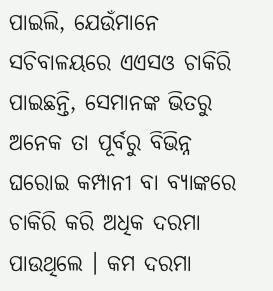ପାଇଲି, ଯେଉଁମାନେ ସଚିବାଳୟରେ ଏଏସଓ ଚାକିରି ପାଇଛନ୍ତି, ସେମାନଙ୍କ ଭିତରୁ ଅନେକ ତା ପୂର୍ବରୁ ବିଭିନ୍ନ ଘରୋଇ କମ୍ପାନୀ ବା ବ୍ୟାଙ୍କରେ ଚାକିରି କରି ଅଧିକ ଦରମା ପାଉଥିଲେ । କମ ଦରମା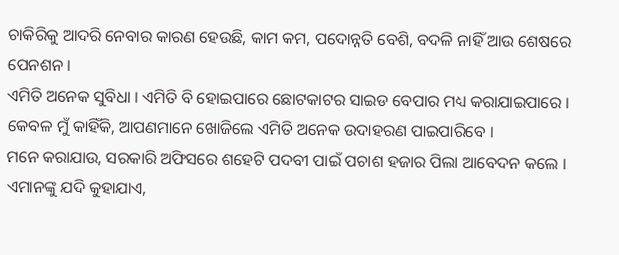ଚାକିରିକୁ ଆଦରି ନେବାର କାରଣ ହେଉଛି, କାମ କମ, ପଦୋନ୍ନତି ବେଶି, ବଦଳି ନାହିଁ ଆଉ ଶେଷରେ ପେନଶନ ।
ଏମିତି ଅନେକ ସୁବିଧା । ଏମିତି ବି ହୋଇପାରେ ଛୋଟକାଟର ସାଇଡ ବେପାର ମଧ୍ୟ କରାଯାଇପାରେ ।
କେବଳ ମୁଁ କାହିଁକି, ଆପଣମାନେ ଖୋଜିଲେ ଏମିତି ଅନେକ ଉଦାହରଣ ପାଇପାରିବେ ।
ମନେ କରାଯାଉ, ସରକାରି ଅଫିସରେ ଶହେଟି ପଦବୀ ପାଇଁ ପଚାଶ ହଜାର ପିଲା ଆବେଦନ କଲେ । ଏମାନଙ୍କୁ ଯଦି କୁହାଯାଏ,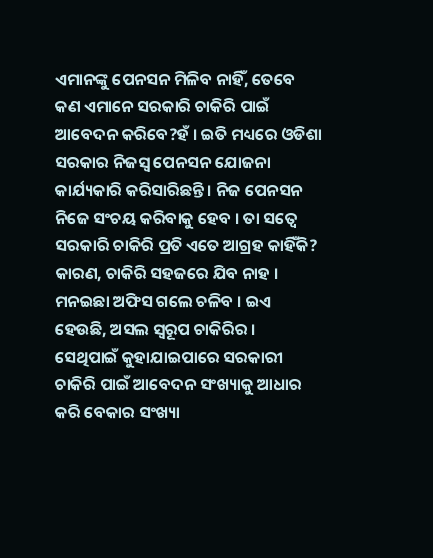ଏମାନଙ୍କୁ ପେନସନ ମିଳିବ ନାହିଁ, ତେବେ କଣ ଏମାନେ ସରକାରି ଚାକିରି ପାଇଁ ଆବେଦନ କରିବେ?ହଁ । ଇତି ମଧ୍ୟରେ ଓଡିଶା ସରକାର ନିଜସ୍ୱ ପେନସନ ଯୋଜନା କାର୍ଯ୍ୟକାରି କରିସାରିଛନ୍ତି । ନିଜ ପେନସନ ନିଜେ ସଂଚୟ କରିବାକୁ ହେବ । ତା ସତ୍ୱେ ସରକାରି ଚାକିରି ପ୍ରତି ଏତେ ଆଗ୍ରହ କାହିଁକି? କାରଣ, ଚାକିରି ସହଜରେ ଯିବ ନାହ । ମନଇଛା ଅଫିସ ଗଲେ ଚଳିବ । ଇଏ ହେଉଛି, ଅସଲ ସ୍ୱରୂପ ଚାକିରିର ।
ସେଥିପାଇଁ କୁହାଯାଇପାରେ ସରକାରୀ ଚାକିରି ପାଇଁ ଆବେଦନ ସଂଖ୍ୟାକୁ ଆଧାର କରି ବେକାର ସଂଖ୍ୟା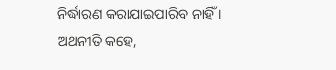ନିର୍ଦ୍ଧାରଣ କରାଯାଇପାରିବ ନାହିଁ । ଅଥନୀତି କହେ,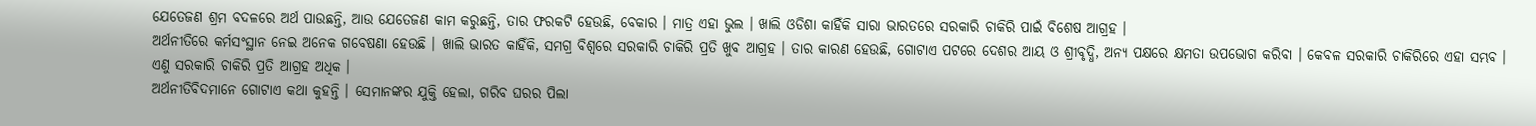ଯେତେଜଣ ଶ୍ରମ ବଦଳରେ ଅର୍ଥ ପାଉଛନ୍ତି, ଆଉ ଯେତେଜଣ କାମ କରୁଛନ୍ତି, ତାର ଫରକଟି ହେଉଛି, ବେକାର । ମାତ୍ର ଏହା ଭୁଲ । ଖାଲି ଓଡିଶା କାହିଁକି ସାରା ଭାରତରେ ସରକାରି ଚାକିରି ପାଇଁ ବିଶେଷ ଆଗ୍ରହ ।
ଅର୍ଥନୀତିରେ କର୍ମସଂସ୍ଥାନ ନେଇ ଅନେକ ଗବେଷଣା ହେଉଛି । ଖାଲି ଭାରତ କାହିଁକି, ସମଗ୍ର ବିଶ୍ୱରେ ସରକାରି ଚାକିରି ପ୍ରତି ଖୁବ ଆଗ୍ରହ । ତାର କାରଣ ହେଉଛି, ଗୋଟାଏ ପଟରେ ଦେଶର ଆୟ ଓ ଶ୍ରୀବୃଦ୍ଧି, ଅନ୍ୟ ପକ୍ଷରେ କ୍ଷମତା ଉପଭୋଗ କରିବା । କେବଳ ସରକାରି ଚାକିରିରେ ଏହା ସମ୍ଭବ । ଏଣୁ ସରକାରି ଚାକିରି ପ୍ରତି ଆଗ୍ରହ ଅଧିକ ।
ଅର୍ଥନୀତିବିଦମାନେ ଗୋଟାଏ କଥା କୁହନ୍ତି । ସେମାନଙ୍କର ଯୁକ୍ତି ହେଲା, ଗରିବ ଘରର ପିଲା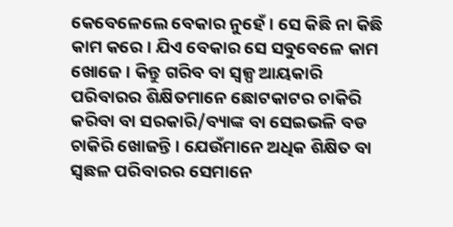କେବେଳେଲେ ବେକାର ନୁହେଁ । ସେ କିଛି ନା କିଛି କାମ କରେ । ଯିଏ ବେକାର ସେ ସବୁବେଳେ କାମ ଖୋଜେ । କିନ୍ତୁ ଗରିବ ବା ସ୍ୱଳ୍ପ ଆୟକାରି ପରିବାରର ଶିକ୍ଷିତମାନେ ଛୋଟକାଟର ଚାକିରି କରିବା ବା ସରକାରି/ବ୍ୟାଙ୍କ ବା ସେଇଭଳି ବଡ ଚାକିରି ଖୋଜନ୍ତି । ଯେଉଁମାନେ ଅଧିକ ଶିକ୍ଷିତ ବା ସ୍ୱଛଳ ପରିବାରର ସେମାନେ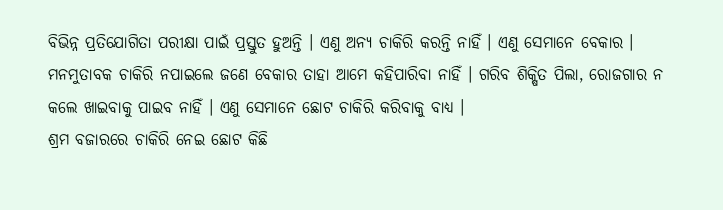ବିଭିନ୍ନ ପ୍ରତିଯୋଗିତା ପରୀକ୍ଷା ପାଇଁ ପ୍ରସ୍ତୁତ ହୁଅନ୍ତି । ଏଣୁ ଅନ୍ୟ ଚାକିରି କରନ୍ତି ନାହିଁ । ଏଣୁ ସେମାନେ ବେକାର । ମନମୁତାବକ ଚାକିରି ନପାଇଲେ ଜଣେ ବେକାର ତାହା ଆମେ କହିପାରିବା ନାହିଁ । ଗରିବ ଶିକ୍ଷିତ ପିଲା, ରୋଜଗାର ନ କଲେ ଖାଇବାକୁ ପାଇବ ନାହିଁ । ଏଣୁ ସେମାନେ ଛୋଟ ଚାକିରି କରିବାକୁ ବାଧ୍ୟ ।
ଶ୍ରମ ବଜାରରେ ଚାକିରି ନେଇ ଛୋଟ କିଛି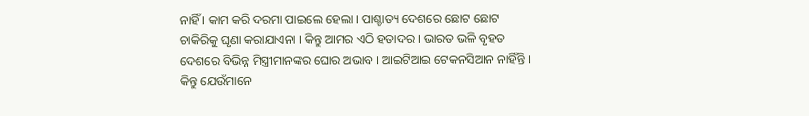ନାହିଁ । କାମ କରି ଦରମା ପାଇଲେ ହେଲା । ପାଶ୍ଚାତ୍ୟ ଦେଶରେ ଛୋଟ ଛୋଟ ଚାକିରିକୁ ଘୃଣା କରାଯାଏନା । କିନ୍ତୁ ଆମର ଏଠି ହତାଦର । ଭାରତ ଭଳି ବୃହତ ଦେଶରେ ବିଭିନ୍ନ ମିସ୍ତ୍ରୀମାନଙ୍କର ଘୋର ଅଭାବ । ଆଇଟିଆଇ ଟେକନସିଆନ ନାହିଁନ୍ତି । କିନ୍ତୁ ଯେଉଁମାନେ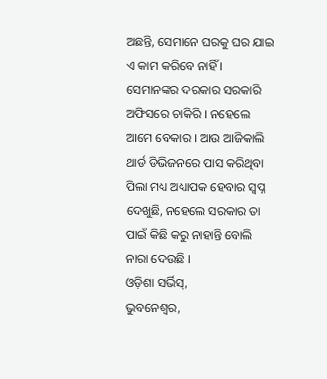ଅଛନ୍ତି, ସେମାନେ ଘରକୁ ଘର ଯାଇ ଏ କାମ କରିବେ ନାହିଁ । ସେମାନଙ୍କର ଦରକାର ସରକାରି ଅଫିସରେ ଚାକିରି । ନହେଲେ ଆମେ ବେକାର । ଆଉ ଆଜିକାଲି ଥାର୍ଡ ଡିଭିଜନରେ ପାସ କରିଥିବା ପିଲା ମଧ୍ୟ ଅଧ୍ୟାପକ ହେବାର ସ୍ୱପ୍ନ ଦେଖୁଛି, ନହେଲେ ସରକାର ତା ପାଇଁ କିଛି କରୁ ନାହାନ୍ତି ବୋଲି ନାରା ଦେଉଛି ।
ଓଡ଼ିଶା ସର୍ଭିସ୍,
ଭୁବନେଶ୍ୱର,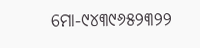ମୋ-୯୪୩୯୬୫୨୩୨୨